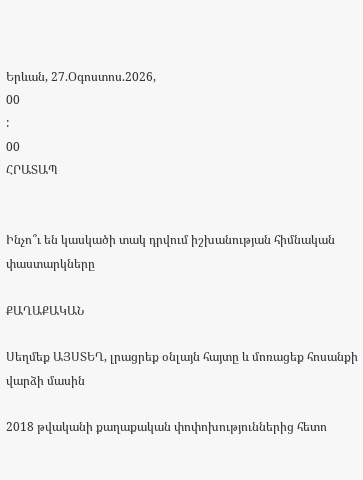Երևան, 27.Օգոստոս.2026,
00
:
00
ՀՐԱՏԱՊ


Ինչո՞ւ են կասկածի տակ դրվում իշխանության հիմնական փաստարկները

ՔԱՂԱՔԱԿԱՆ

Սեղմեք ԱՅՍՏԵՂ, լրացրեք օնլայն հայտը և մոռացեք հոսանքի վարձի մասին

2018 թվականի քաղաքական փոփոխություններից հետո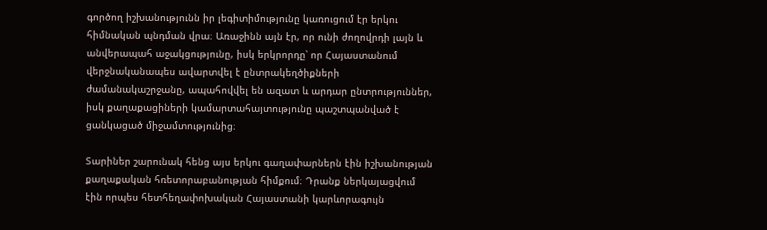գործող իշխանությունն իր լեգիտիմությունը կառուցում էր երկու հիմնական պնդման վրա։ Առաջինն այն էր, որ ունի ժողովրդի լայն և անվերապահ աջակցությունը, իսկ երկրորդը՝ որ Հայաստանում վերջնականապես ավարտվել է ընտրակեղծիքների ժամանակաշրջանը, ապահովվել են ազատ և արդար ընտրություններ, իսկ քաղաքացիների կամարտահայտությունը պաշտպանված է ցանկացած միջամտությունից։

Տարիներ շարունակ հենց այս երկու գաղափարներն էին իշխանության քաղաքական հռետորաբանության հիմքում։ Դրանք ներկայացվում էին որպես հետհեղափոխական Հայաստանի կարևորագույն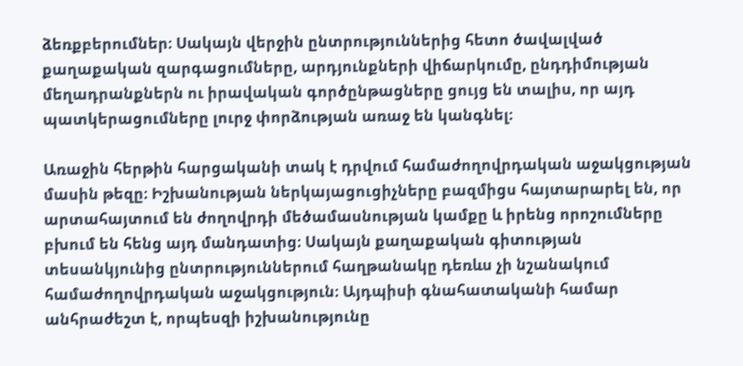ձեռքբերումներ։ Սակայն վերջին ընտրություններից հետո ծավալված քաղաքական զարգացումները, արդյունքների վիճարկումը, ընդդիմության մեղադրանքներն ու իրավական գործընթացները ցույց են տալիս, որ այդ պատկերացումները լուրջ փորձության առաջ են կանգնել։

Առաջին հերթին հարցականի տակ է դրվում համաժողովրդական աջակցության մասին թեզը։ Իշխանության ներկայացուցիչները բազմիցս հայտարարել են, որ արտահայտում են ժողովրդի մեծամասնության կամքը և իրենց որոշումները բխում են հենց այդ մանդատից։ Սակայն քաղաքական գիտության տեսանկյունից ընտրություններում հաղթանակը դեռևս չի նշանակում համաժողովրդական աջակցություն։ Այդպիսի գնահատականի համար անհրաժեշտ է, որպեսզի իշխանությունը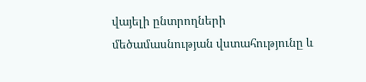վայելի ընտրողների մեծամասնության վստահությունը և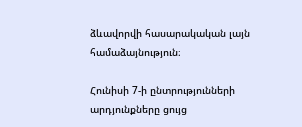ձևավորվի հասարակական լայն համաձայնություն։

Հունիսի 7-ի ընտրությունների արդյունքները ցույց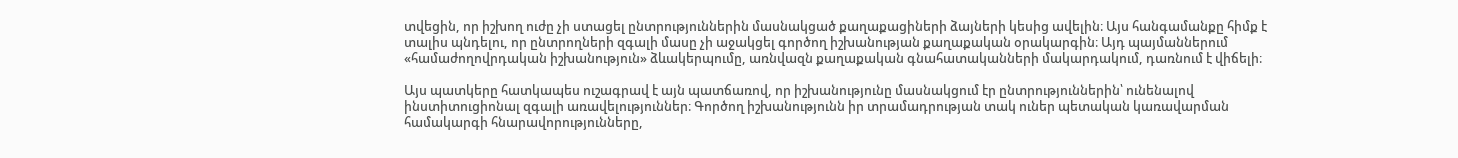տվեցին, որ իշխող ուժը չի ստացել ընտրություններին մասնակցած քաղաքացիների ձայների կեսից ավելին։ Այս հանգամանքը հիմք է տալիս պնդելու, որ ընտրողների զգալի մասը չի աջակցել գործող իշխանության քաղաքական օրակարգին։ Այդ պայմաններում «համաժողովրդական իշխանություն» ձևակերպումը, առնվազն քաղաքական գնահատականների մակարդակում, դառնում է վիճելի։

Այս պատկերը հատկապես ուշագրավ է այն պատճառով, որ իշխանությունը մասնակցում էր ընտրություններին՝ ունենալով ինստիտուցիոնալ զգալի առավելություններ։ Գործող իշխանությունն իր տրամադրության տակ ուներ պետական կառավարման համակարգի հնարավորությունները,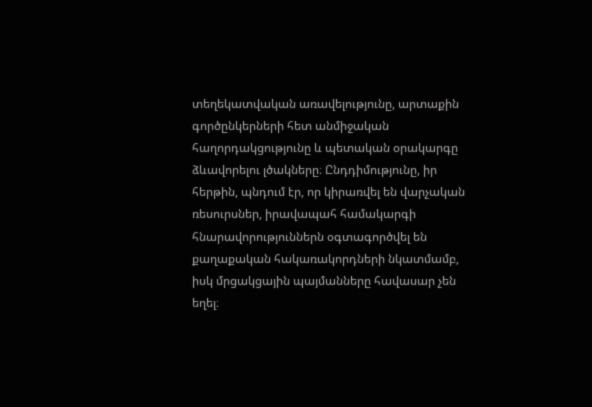տեղեկատվական առավելությունը, արտաքին գործընկերների հետ անմիջական հաղորդակցությունը և պետական օրակարգը ձևավորելու լծակները։ Ընդդիմությունը, իր հերթին, պնդում էր, որ կիրառվել են վարչական ռեսուրսներ, իրավապահ համակարգի հնարավորություններն օգտագործվել են քաղաքական հակառակորդների նկատմամբ, իսկ մրցակցային պայմանները հավասար չեն եղել։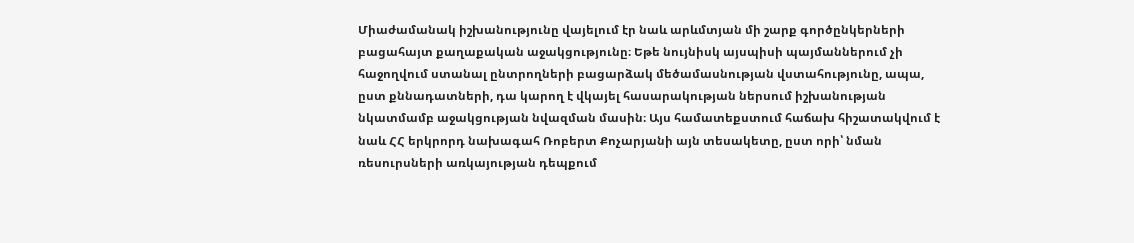Միաժամանակ իշխանությունը վայելում էր նաև արևմտյան մի շարք գործընկերների բացահայտ քաղաքական աջակցությունը։ Եթե նույնիսկ այսպիսի պայմաններում չի հաջողվում ստանալ ընտրողների բացարձակ մեծամասնության վստահությունը, ապա, ըստ քննադատների, դա կարող է վկայել հասարակության ներսում իշխանության նկատմամբ աջակցության նվազման մասին։ Այս համատեքստում հաճախ հիշատակվում է նաև ՀՀ երկրորդ նախագահ Ռոբերտ Քոչարյանի այն տեսակետը, ըստ որի՝ նման ռեսուրսների առկայության դեպքում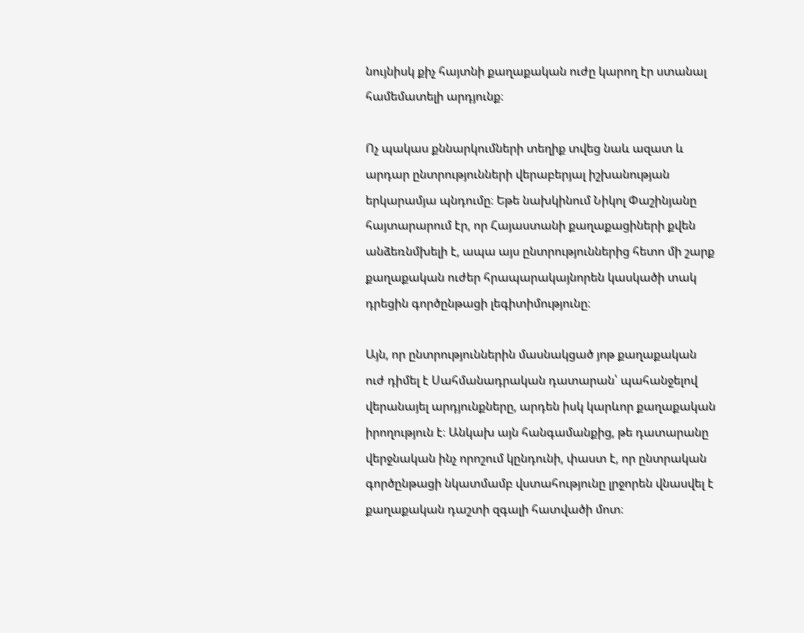նույնիսկ քիչ հայտնի քաղաքական ուժը կարող էր ստանալ համեմատելի արդյունք։

Ոչ պակաս քննարկումների տեղիք տվեց նաև ազատ և արդար ընտրությունների վերաբերյալ իշխանության երկարամյա պնդումը։ Եթե նախկինում Նիկոլ Փաշինյանը հայտարարում էր, որ Հայաստանի քաղաքացիների քվեն անձեռնմխելի է, ապա այս ընտրություններից հետո մի շարք քաղաքական ուժեր հրապարակայնորեն կասկածի տակ դրեցին գործընթացի լեգիտիմությունը։

Այն, որ ընտրություններին մասնակցած յոթ քաղաքական ուժ դիմել է Սահմանադրական դատարան՝ պահանջելով վերանայել արդյունքները, արդեն իսկ կարևոր քաղաքական իրողություն է։ Անկախ այն հանգամանքից, թե դատարանը վերջնական ինչ որոշում կընդունի, փաստ է, որ ընտրական գործընթացի նկատմամբ վստահությունը լրջորեն վնասվել է քաղաքական դաշտի զգալի հատվածի մոտ։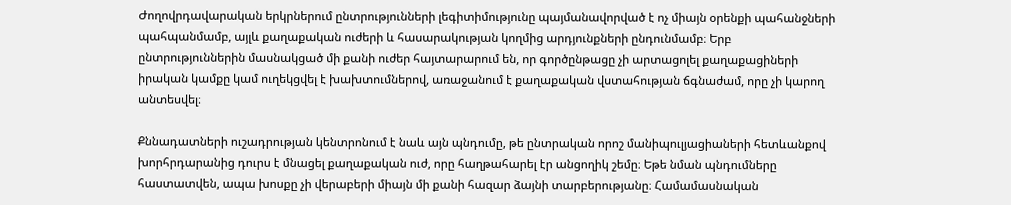Ժողովրդավարական երկրներում ընտրությունների լեգիտիմությունը պայմանավորված է ոչ միայն օրենքի պահանջների պահպանմամբ, այլև քաղաքական ուժերի և հասարակության կողմից արդյունքների ընդունմամբ։ Երբ ընտրություններին մասնակցած մի քանի ուժեր հայտարարում են, որ գործընթացը չի արտացոլել քաղաքացիների իրական կամքը կամ ուղեկցվել է խախտումներով, առաջանում է քաղաքական վստահության ճգնաժամ, որը չի կարող անտեսվել։

Քննադատների ուշադրության կենտրոնում է նաև այն պնդումը, թե ընտրական որոշ մանիպուլյացիաների հետևանքով խորհրդարանից դուրս է մնացել քաղաքական ուժ, որը հաղթահարել էր անցողիկ շեմը։ Եթե նման պնդումները հաստատվեն, ապա խոսքը չի վերաբերի միայն մի քանի հազար ձայնի տարբերությանը։ Համամասնական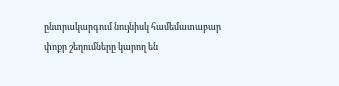ընտրակարգում նույնիսկ համեմատաբար փոքր շեղումները կարող են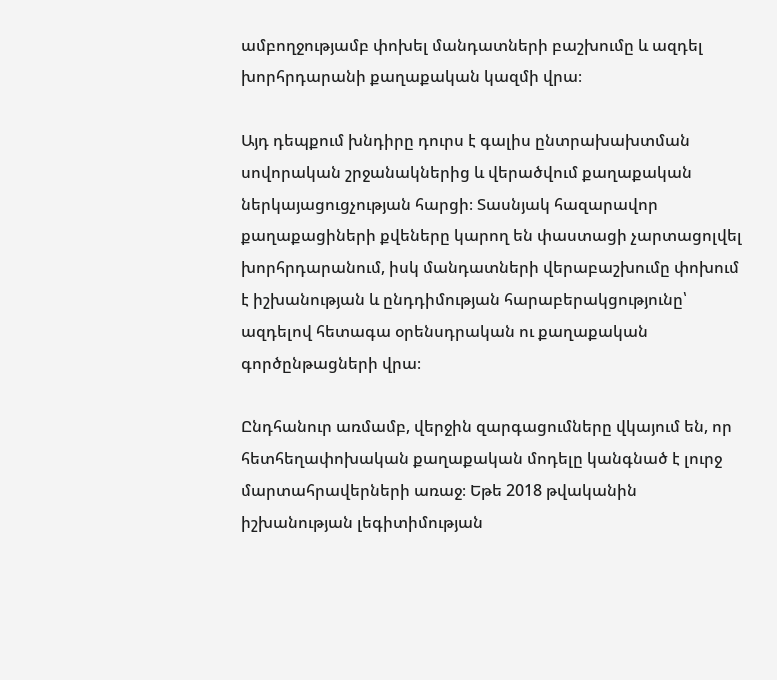ամբողջությամբ փոխել մանդատների բաշխումը և ազդել խորհրդարանի քաղաքական կազմի վրա։

Այդ դեպքում խնդիրը դուրս է գալիս ընտրախախտման սովորական շրջանակներից և վերածվում քաղաքական ներկայացուցչության հարցի։ Տասնյակ հազարավոր քաղաքացիների քվեները կարող են փաստացի չարտացոլվել խորհրդարանում, իսկ մանդատների վերաբաշխումը փոխում է իշխանության և ընդդիմության հարաբերակցությունը՝ ազդելով հետագա օրենսդրական ու քաղաքական գործընթացների վրա։

Ընդհանուր առմամբ, վերջին զարգացումները վկայում են, որ հետհեղափոխական քաղաքական մոդելը կանգնած է լուրջ մարտահրավերների առաջ։ Եթե 2018 թվականին իշխանության լեգիտիմության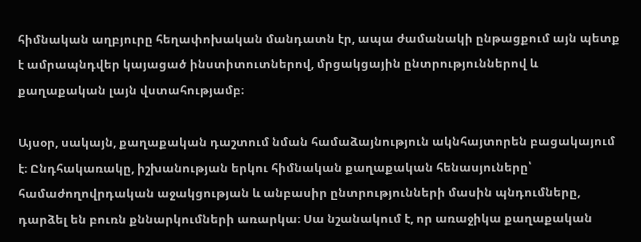հիմնական աղբյուրը հեղափոխական մանդատն էր, ապա ժամանակի ընթացքում այն պետք է ամրապնդվեր կայացած ինստիտուտներով, մրցակցային ընտրություններով և քաղաքական լայն վստահությամբ։

Այսօր, սակայն, քաղաքական դաշտում նման համաձայնություն ակնհայտորեն բացակայում է։ Ընդհակառակը, իշխանության երկու հիմնական քաղաքական հենասյուները՝ համաժողովրդական աջակցության և անբասիր ընտրությունների մասին պնդումները, դարձել են բուռն քննարկումների առարկա։ Սա նշանակում է, որ առաջիկա քաղաքական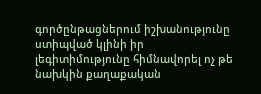գործընթացներում իշխանությունը ստիպված կլինի իր լեգիտիմությունը հիմնավորել ոչ թե նախկին քաղաքական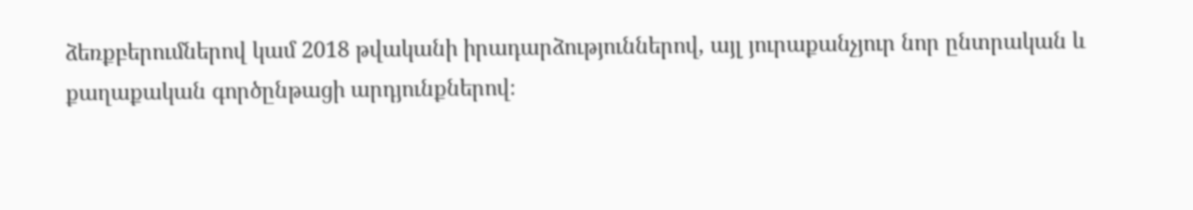ձեռքբերումներով կամ 2018 թվականի իրադարձություններով, այլ յուրաքանչյուր նոր ընտրական և քաղաքական գործընթացի արդյունքներով։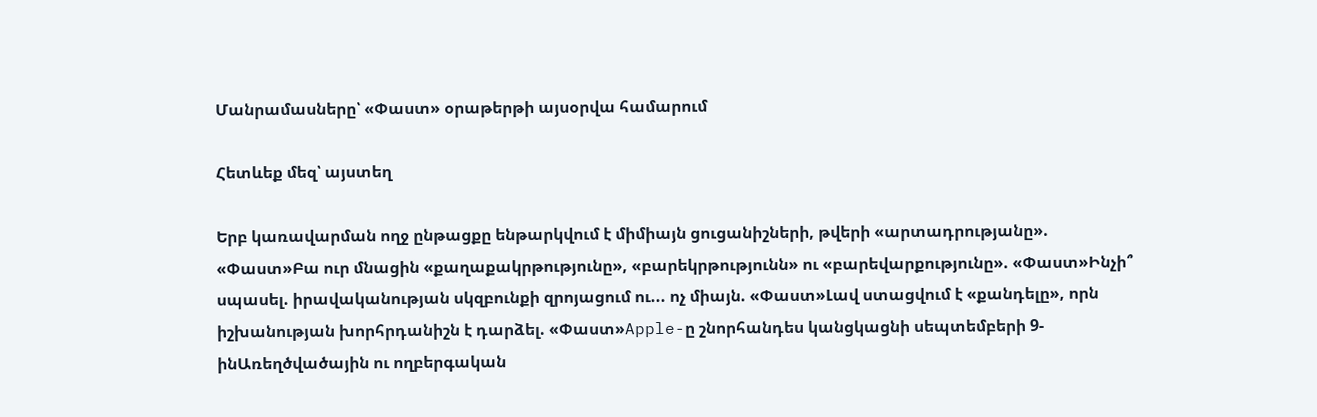Մանրամասները՝ «Փաստ» օրաթերթի այսօրվա համարում

Հետևեք մեզ՝ այստեղ

Երբ կառավարման ողջ ընթացքը ենթարկվում է միմիայն ցուցանիշների, թվերի «արտադրությանը». «Փաստ»Բա ուր մնացին «քաղաքակրթությունը», «բարեկրթությունն» ու «բարեվարքությունը». «Փաստ»Ինչի՞ սպասել. իրավականության սկզբունքի զրոյացում ու... ոչ միայն. «Փաստ»Լավ ստացվում է «քանդելը», որն իշխանության խորհրդանիշն է դարձել. «Փաստ»Apple-ը շնորհանդես կանցկացնի սեպտեմբերի 9-ինԱռեղծվածային ու ողբերգական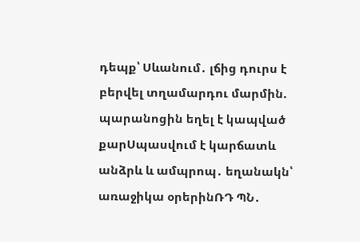դեպք՝ Սևանում․ լճից դուրս է բերվել տղամարդու մարմին. պարանոցին եղել է կապված քարՍպասվում է կարճատև անձրև և ամպրոպ․ եղանակն՝ առաջիկա օրերինՌԴ ՊՆ․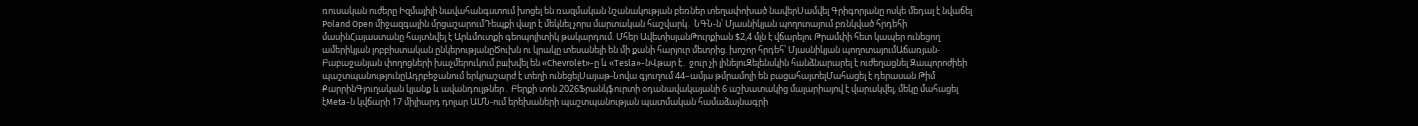ռուսական ուժերը Իզմայիլի նավահանգստում խոցել են ռազմական նշանակության բեռներ տեղափոխած նավերՍամվել Գրիգորյանը ոսկե մեդալ է նվաճել Poland Open միջազգային մրցաշարումԴեպքի վայր է մեկնել չորս մարտական հաշվարկ․ ՆԳՆ-ն՝ Մյասնիկյան պողոտայում բռնկված հրդեհի մասինՀայաստանը հայտնվել է Արևմուտքի գեոպոլիտիկ թակարդում. Մհեր ԱվետիսյանԹուրքիան $2,4 մլն է վճարելու Թրամփի հետ կապեր ունեցող ամերիկյան լոբբիստական ընկերությանըԾուխն ու կրակը տեսանելի են մի քանի հարյուր մետրից. խոշոր հրդեհ՝ Մյասնիկյան պողոտայումԱճառյան-Բաբաջանյան փողոցների խաչմերուկում բшխվել են «Chevrolet»-ը և «Tesla»-նՎթար է․ ջուր չի լինելուԶելենսկին հանձնարարել է ուժեղացնել Զապորոժիեի պաշտպանությունըԱդրբեջանում երկրաշարժ է տեղի ունեցելՍայաթ-Նովա գյուղում 44–ամյա թմրամոլի են բացահայտելՄահացել է դերասան Թիմ ՔարրինԳյուղական կյանք և ավանդույթներ․ Բերքի տոն 2026Ֆրանկֆուրտի օդանավակայանի 6 աշխատակից մալարիայով է վարակվել, մեկը մահացել էMeta-ն կվճարի 17 միլիարդ դոլար ԱՄՆ-ում երեխաների պաշտպանության պատմական համաձայնագրի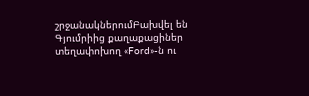շրջանակներումԲախվել են Գյումրիից քաղաքացիներ տեղափոխող «Ford»-ն ու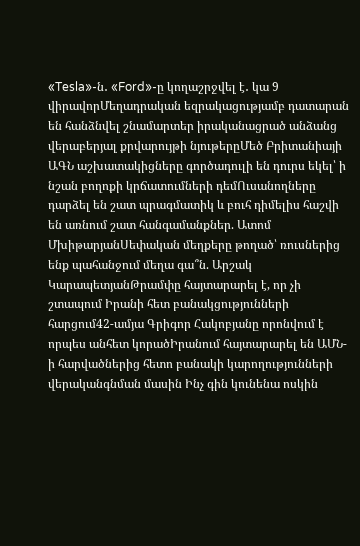«Tesla»-ն․ «Ford»-ը կողաշրջվել է․ կա 9 վիրավորՄեղադրական եզրակացությամբ դատարան են հանձնվել շնամարտեր իրականացրած անձանց վերաբերյալ քրվարույթի նյութերըՄեծ Բրիտանիայի ԱԳՆ աշխատակիցները գործադուլի են դուրս եկել՝ ի նշան բողոքի կրճատումների դեմՈւսանողները դարձել են շատ պրագմատիկ և բուհ դիմելիս հաշվի են առնում շատ հանգամանքներ. Ատոմ ՄխիթարյանՍեփական մեղքերը թողած՝ ռուսներից ենք պահանջում մեղա գա՞ն. Արշակ ԿարապետյանԹրամփը հայտարարել է, որ չի շտապում Իրանի հետ բանակցությունների հարցում42-ամյա Գրիգոր Հակոբյանը որոնվում է որպես անհետ կորածԻրանում հայտարարել են ԱՄՆ-ի հարվածներից հետո բանակի կարողությունների վերականգնման մասին Ինչ գին կունենա ոսկին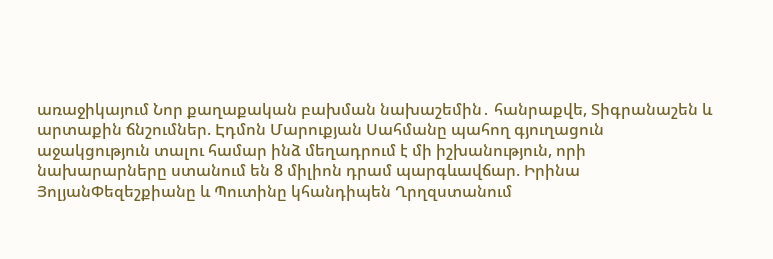առաջիկայում Նոր քաղաքական բախման նախաշեմին․ հանրաքվե, Տիգրանաշեն և արտաքին ճնշումներ. Էդմոն Մարուքյան Սահմանը պահող գյուղացուն աջակցություն տալու համար ինձ մեղադրում է մի իշխանություն, որի նախարարները ստանում են 8 միլիոն դրամ պարգևավճար. Իրինա ՅոլյանՓեզեշքիանը և Պուտինը կհանդիպեն Ղրղզստանում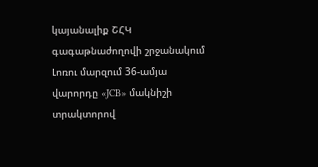կայանալիք ՇՀԿ գագաթնաժողովի շրջանակում Լոռու մարզում 36-ամյա վարորդը «JCB» մակնիշի տրակտորով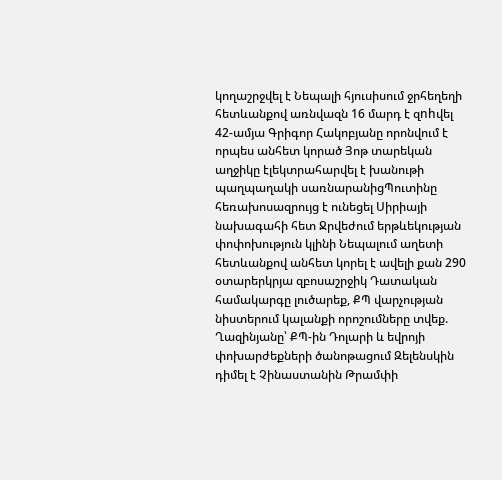կողաշրջվել է Նեպալի հյուսիսում ջրհեղեղի հետևանքով առնվազն 16 մարդ է զnhվել 42-ամյա Գրիգոր Հակոբյանը որոնվում է որպես անհետ կորած Յոթ տարեկան աղջիկը էլեկտրահարվել է խանութի պաղպաղակի սառնարանիցՊուտինը հեռախոսազրույց է ունեցել Սիրիայի նախագահի հետ Ջրվեժում երթևեկության փոփոխություն կլինի Նեպալում աղետի հետևանքով անհետ կորել է ավելի քան 290 օտարերկրյա զբոսաշրջիկ Դատական համակարգը լուծարեք, ՔՊ վարչության նիստերում կալանքի որոշումները տվեք. Ղազինյանը՝ ՔՊ-ին Դոլարի և եվրոյի փոխարժեքների ծանոթացում Զելենսկին դիմել է Չինաստանին Թրամփի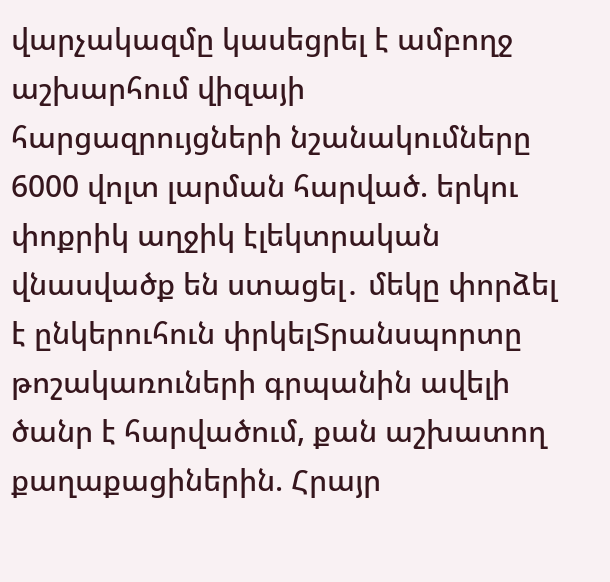վարչակազմը կասեցրել է ամբողջ աշխարհում վիզայի հարցազրույցների նշանակումները 6000 վոլտ լարման հարված. երկու փոքրիկ աղջիկ էլեկտրական վնասվածք են ստացել․ մեկը փորձել է ընկերուհուն փրկելՏրանսպորտը թոշակառուների գրպանին ավելի ծանր է հարվածում, քան աշխատող քաղաքացիներին. Հրայր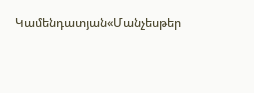Կամենդատյան«Մանչեսթեր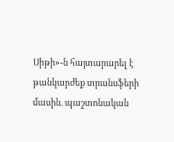Սիթի»-ն հայտարարել է թանկարժեք տրանսֆերի մասին. պաշտոնական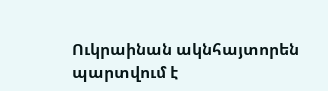Ուկրաինան ակնհայտորեն պարտվում է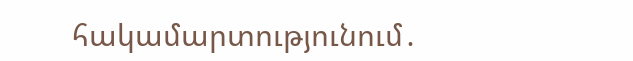հակամարտությունում․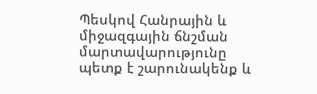Պեսկով Հանրային և միջազգային ճնշման մարտավարությունը պետք է շարունակենք և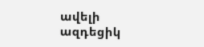ավելի ազդեցիկ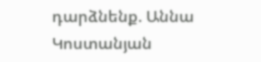դարձնենք. Աննա Կոստանյան